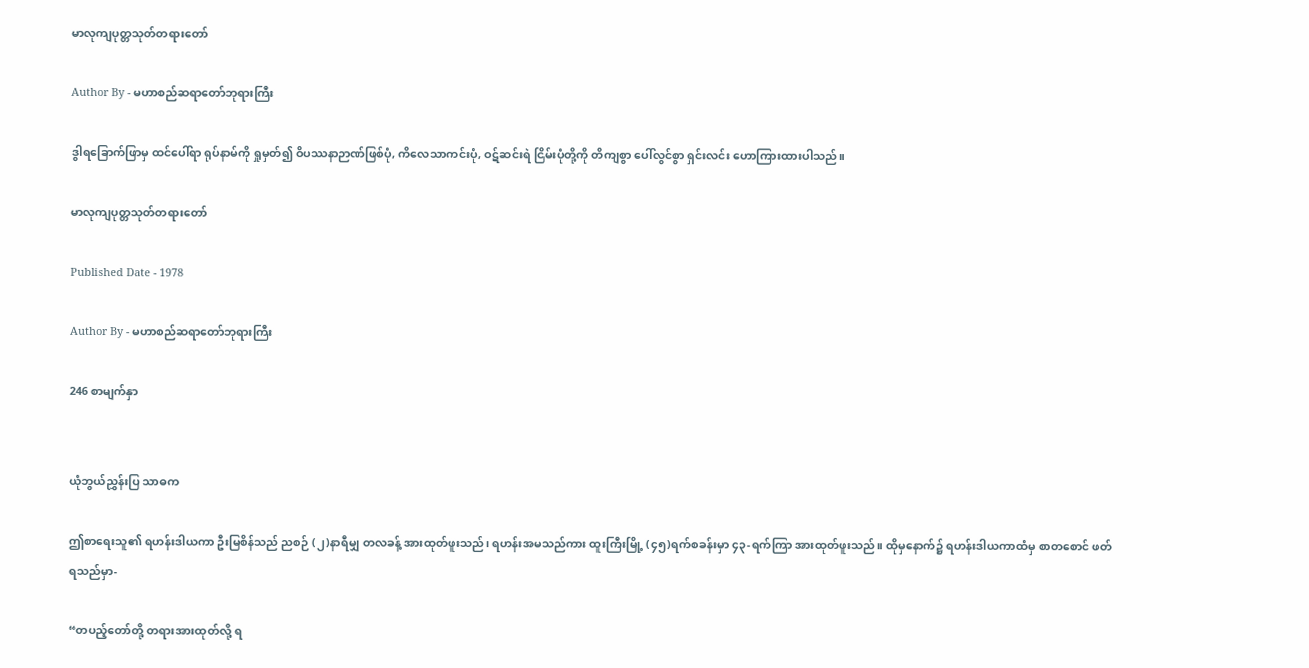မာလုကျပုတ္တသုတ်တရားတော်

Author By - မဟာစည်ဆရာတော်ဘုရားကြီး

ဒွါရခြောက်ဖြာမှ ထင်ပေါ်ရာ ရုပ်နာမ်ကို ရှုမှတ်၍ ဝိပဿနာဉာဏ်ဖြစ်ပုံ, ကိလေသာကင်းပုံ, ဝဋ်ဆင်းရဲ ငြိမ်းပုံတို့ကို တိကျစွာ ပေါ်လွင်စွာ ရှင်းလင်း ဟောကြားထားပါသည်။

မာလုကျပုတ္တသုတ်တရားတော်

Published Date - 1978

Author By - မဟာစည်ဆရာတော်ဘုရားကြီး

246 စာမျက်နှာ


ယုံဘွယ်ညွှန်းပြ သာဓက

ဤစာရေးသူ၏ ရဟန်းဒါယကာ ဦးမြစိန်သည် ညစဉ် (၂)နာရီမျှ တလခန့် အားထုတ်ဖူးသည်၊ ရဟန်းအမသည်ကား ထူးကြီးမြို့ (၄၅)ရက်စခန်းမှာ ၄၃-ရက်ကြာ အားထုတ်ဖူးသည်။ ထိုမှနောက်၌ ရဟန်းဒါယကာထံမှ စာတစောင် ဖတ်ရသည်မှာ-

“တပည့်တော်တို့ တရားအားထုတ်လို့ ရ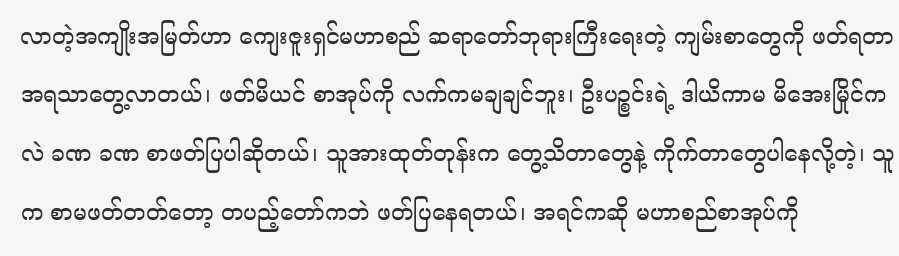လာတဲ့အကျိုးအမြတ်ဟာ ကျေးဇူးရှင်မဟာစည် ဆရာတော်ဘုရားကြီးရေးတဲ့ ကျမ်းစာတွေကို ဖတ်ရတာ အရသာတွေ့လာတယ်၊ ဖတ်မိယင် စာအုပ်ကို လက်ကမချချင်ဘူး၊ ဦးပဉ္စင်းရဲ့ ဒါယိကာမ မိအေးမြိုင်ကလဲ ခဏ ခဏ စာဖတ်ပြပါဆိုတယ်၊ သူအားထုတ်တုန်းက တွေ့သိတာတွေနဲ့ ကိုက်တာတွေပါနေလို့တဲ့၊ သူက စာမဖတ်တတ်တော့ တပည့်တော်ကဘဲ ဖတ်ပြနေရတယ်၊ အရင်ကဆို မဟာစည်စာအုပ်ကို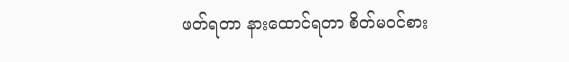ဖတ်ရတာ နားထောင်ရတာ စိတ်မဝင်စား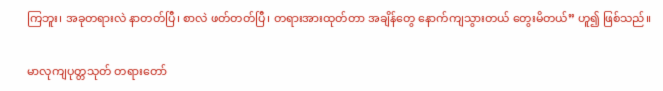ကြဘူး၊ အခုတရားလဲ နာတတ်ပြီ၊ စာလဲ ဖတ်တတ်ပြီ၊ တရားအားထုတ်တာ အချိန်တွေ နောက်ကျသွားတယ် တွေးမိတယ်” ဟူ၍ ဖြစ်သည်။

မာလုကျပုတ္တသုတ် တရားတော်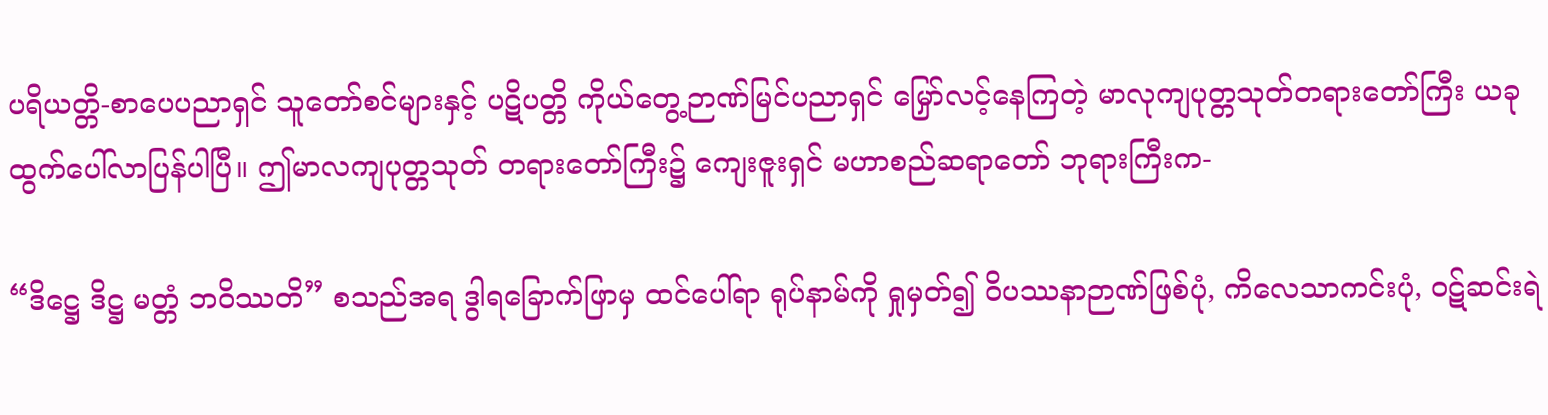ပရိယတ္တိ-စာပေပညာရှင် သူတော်စင်များနှင့် ပဋိပတ္တိ ကိုယ်တွေ့ဉာဏ်မြင်ပညာရှင် မြှော်လင့်နေကြတဲ့ မာလုကျပုတ္တသုတ်တရားတော်ကြီး ယခု ထွက်ပေါ်လာပြန်ပါပြီ။ ဤမာလကျပုတ္တသုတ် တရားတော်ကြီး၌ ကျေးဇူးရှင် မဟာစည်ဆရာတော် ဘုရားကြီးက-

“ဒိဋ္ဌေ ဒိဋ္ဌ မတ္တံ ဘဝိဿတိ” စသည်အရ ဒွါရခြောက်ဖြာမှ ထင်ပေါ်ရာ ရုပ်နာမ်ကို ရှုမှတ်၍ ဝိပဿနာဉာဏ်ဖြစ်ပုံ, ကိလေသာကင်းပုံ, ဝဋ်ဆင်းရဲ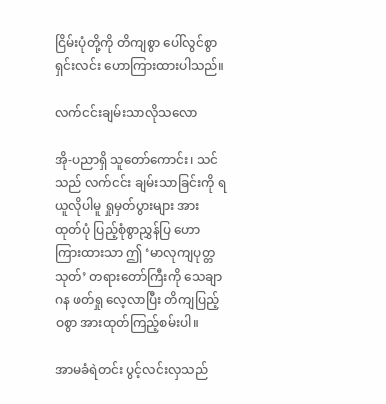ငြိမ်းပုံတို့ကို တိကျစွာ ပေါ်လွင်စွာ ရှင်းလင်း ဟောကြားထားပါသည်။

လက်ငင်းချမ်းသာလိုသလော

အို-ပညာရှိ သူတော်ကောင်း၊ သင်သည် လက်ငင်း ချမ်းသာခြင်းကို ရယူလိုပါမူ ရှုမှတ်ပွားများ အားထုတ်ပုံ ပြည့်စုံစွာညွှန်ပြ ဟောကြားထားသာ ဤ ‘မာလုကျပုတ္တသုတ်’ တရားတော်ကြီးကို သေချာဂန ဖတ်ရှု လေ့လာပြီး တိကျပြည့်ဝစွာ အားထုတ်ကြည့်စမ်းပါ။

အာမခံရဲတင်း ပွင့်လင်းလှသည်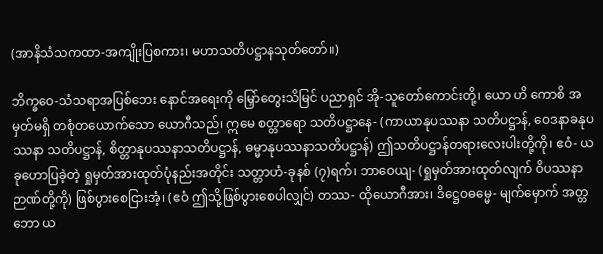(အာနိသံသကထာ-အကျိုးပြစကား၊ မဟာသတိပဋ္ဌာနသုတ်တော်။)

ဘိက္ခဝေ-သံသရာအပြစ်ဘေး နောင်အရေးကို မြှော်တွေးသိမြင် ပညာရှင် အို-သူတော်ကောင်းတို့၊ ယော ဟိ ကောစိ အမှတ်မရှိ တစုံတယောက်သော ယောဂီသည်၊ ဣမေ စတ္တာရော သတိပဋ္ဌာနေ- (ကာယာနုပဿနာ သတိပဋ္ဌာန်, ဝေဒနာခနုပဿနာ သတိပဋ္ဌာန်, စိတ္တာနုပဿနာသတိပဋ္ဌာန်, ဓမ္မာနုပဿနာသတိပဋ္ဌာန်) ဤသတိပဋ္ဌာန်တရားလေးပါးတို့ကို၊ ဧဝံ- ယခုဟောပြခဲ့တဲ့ ရှုမှတ်အားထုတ်ပုံနည်းအတိုင်း သတ္တာဟံ-ခုနစ် (၇)ရက်၊ ဘာဝေယျ- (ရှုမှတ်အားထုတ်လျက် ဝိပဿနာဉာဏ်တို့ကို) ဖြစ်ပွားစေငြားအံ့၊ (ဧဝံ ဤသို့ဖြစ်ပွားစေပါလျှင်) တဿ- ထိုယောဂီအား၊ ဒိဋ္ဌေဝဓမ္မေ- မျက်မှောက် အတ္တဘော ယ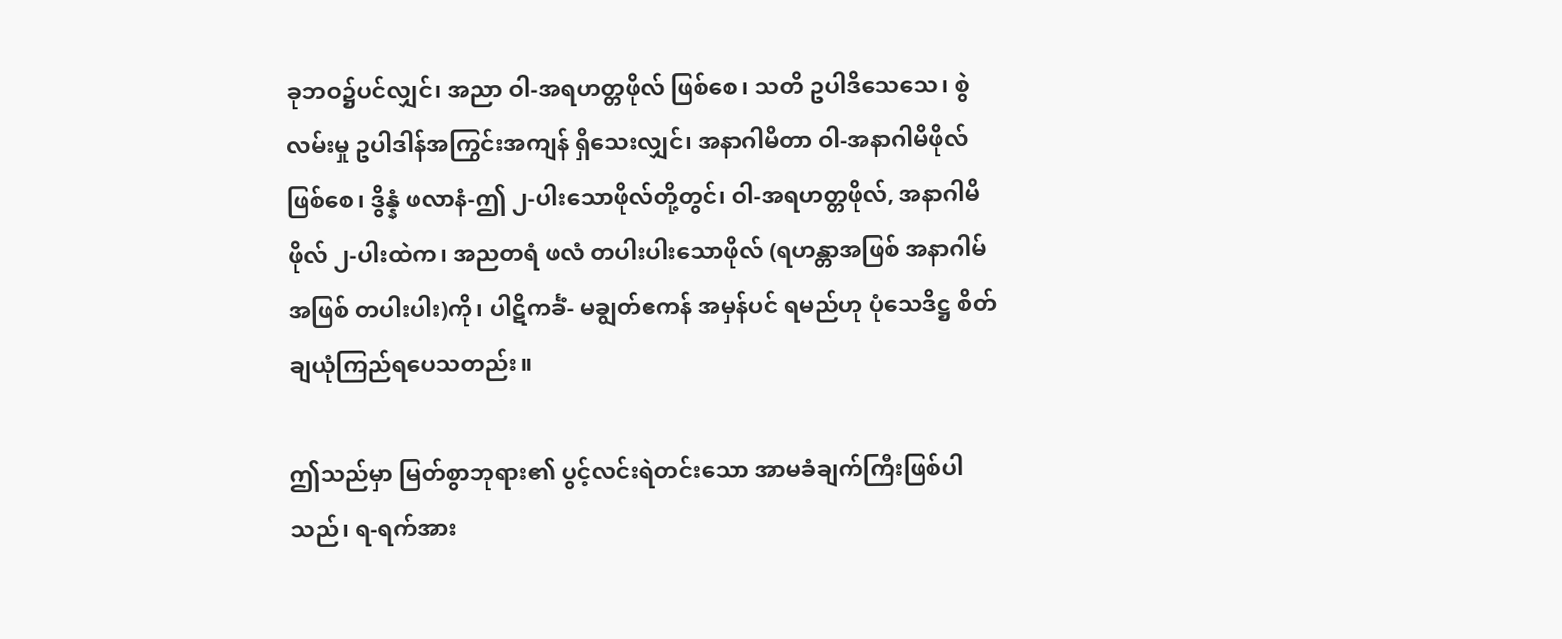ခုဘဝ၌ပင်လျှင်၊ အညာ ဝါ-အရဟတ္တဖိုလ် ဖြစ်စေ၊ သတိ ဥပါဒိသေသေ၊ စွဲလမ်းမှု ဥပါဒါန်အကြွင်းအကျန် ရှိသေးလျှင်၊ အနာဂါမိတာ ဝါ-အနာဂါမိဖိုလ်ဖြစ်စေ၊ ဒွိန္နံ ဖလာနံ-ဤ ၂-ပါးသောဖိုလ်တို့တွင်၊ ဝါ-အရဟတ္တဖိုလ်, အနာဂါမိဖိုလ် ၂-ပါးထဲက၊ အညတရံ ဖလံ တပါးပါးသောဖိုလ် (ရဟန္တာအဖြစ် အနာဂါမ်အဖြစ် တပါးပါး)ကို၊ ပါဋိကင်္ခံ- မချွတ်ဧကန် အမှန်ပင် ရမည်ဟု ပုံသေဒိဋ္ဌ စိတ်ချယုံကြည်ရပေသတည်း။

ဤသည်မှာ မြတ်စွာဘုရား၏ ပွင့်လင်းရဲတင်းသော အာမခံချက်ကြီးဖြစ်ပါသည်၊ ရ-ရက်အား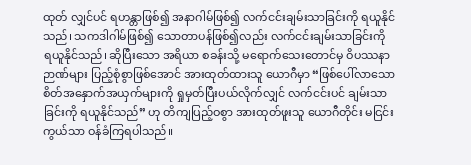ထုတ် လျှင်ပင် ရဟန္တာဖြစ်၍ အနာဂါမ်ဖြစ်၍ လက်ငင်းချမ်းသာခြင်းကို ရယူနိုင်သည်၊ သကဒါဂါမ်ဖြစ်၍ သောတာပန်ဖြစ်၍လည်း လက်ငင်းချမ်းသာခြင်းကို ရယူနိုင်သည်၊ ဆိုပြီးသော အရိယာ စခန်းသို့ မရောက်သေးတောင်မှ ဝိပဿနာဉာဏ်များ ပြည့်စုံစွာဖြစ်အောင် အားထုတ်ထားသူ ယောဂီမှာ “ဖြစ်ပေါ်လာသော စိတ်အနှောက်အယှက်များကို ရှုမှတ်ပြီးပယ်လိုက်လျှင် လက်ငင်းပင် ချမ်းသာခြင်းကို ရယူနိုင်သည်” ဟု တိကျပြည့်ဝစွာ အားထုတ်ဖူးသူ ယောဂီတိုင်း မငြင်းကွယ်သာ ဝန်ခံကြရပါသည်။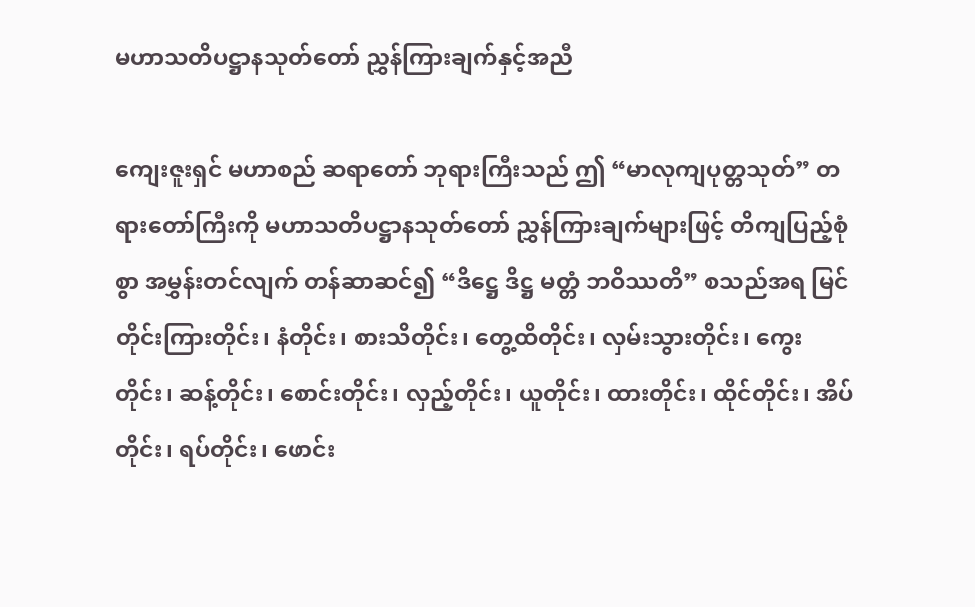မဟာသတိပဋ္ဌာနသုတ်တော် ညွှန်ကြားချက်နှင့်အညီ

ကျေးဇူးရှင် မဟာစည် ဆရာတော် ဘုရားကြီးသည် ဤ “မာလုကျပုတ္တသုတ်” တရားတော်ကြီးကို မဟာသတိပဋ္ဌာနသုတ်တော် ညွှန်ကြားချက်များဖြင့် တိကျပြည့်စုံစွာ အမွှန်းတင်လျက် တန်ဆာဆင်၍ “ဒိဋ္ဌေ ဒိဋ္ဌ မတ္တံ ဘဝိဿတိ” စသည်အရ မြင်တိုင်းကြားတိုင်း၊ နံတိုင်း၊ စားသိတိုင်း၊ တွေ့ထိတိုင်း၊ လှမ်းသွားတိုင်း၊ ကွေးတိုင်း၊ ဆန့်တိုင်း၊ စောင်းတိုင်း၊ လှည့်တိုင်း၊ ယူတိုင်း၊ ထားတိုင်း၊ ထိုင်တိုင်း၊ အိပ်တိုင်း၊ ရပ်တိုင်း၊ ဖောင်း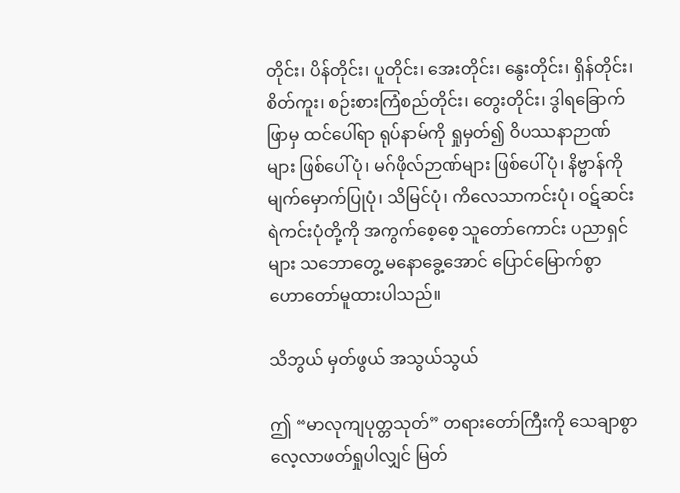တိုင်း၊ ပိန်တိုင်း၊ ပူတိုင်း၊ အေးတိုင်း၊ နွေးတိုင်း၊ ရှိန်တိုင်း၊ စိတ်ကူး၊ စဉ်းစားကြံစည်တိုင်း၊ တွေးတိုင်း၊ ဒွါရခြောက်ဖြာမှ ထင်ပေါ်ရာ ရုပ်နာမ်ကို ရှုမှတ်၍ ဝိပဿနာဉာဏ်များ ဖြစ်ပေါ်ပုံ၊ မဂ်ဖိုလ်ဉာဏ်များ ဖြစ်ပေါ်ပုံ၊ နိဗ္ဗာန်ကို မျက်မှောက်ပြုပုံ၊ သိမြင်ပုံ၊ ကိလေသာကင်းပုံ၊ ဝဋ်ဆင်းရဲကင်းပုံတို့ကို အကွက်စေ့စေ့ သူတော်ကောင်း ပညာရှင်များ သဘောတွေ့ မနောခွေ့အောင် ပြောင်မြောက်စွာ ဟောတော်မူထားပါသည်။

သိဘွယ် မှတ်ဖွယ် အသွယ်သွယ်

ဤ “မာလုကျပုတ္တသုတ်” တရားတော်ကြီးကို သေချာစွာလေ့လာဖတ်ရှုပါလျှင် မြတ်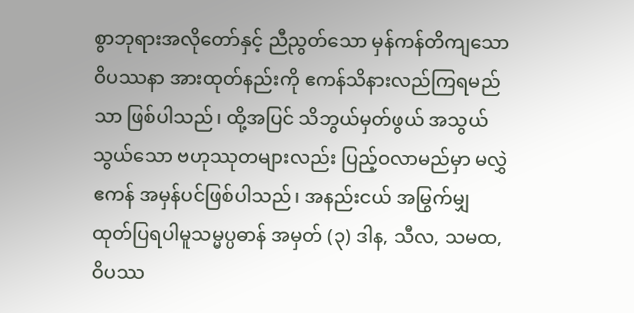စွာဘုရားအလိုတော်နှင့် ညီညွတ်သော မှန်ကန်တိကျသော ဝိပဿနာ အားထုတ်နည်းကို ဧကန်သိနားလည်ကြရမည်သာ ဖြစ်ပါသည်၊ ထို့အပြင် သိဘွယ်မှတ်ဖွယ် အသွယ်သွယ်သော ဗဟုဿုတများလည်း ပြည့်ဝလာမည်မှာ မလွှဲဧကန် အမှန်ပင်ဖြစ်ပါသည်၊ အနည်းငယ် အမြွက်မျှ ထုတ်ပြရပါမူသမ္မပ္ပဓာန် အမှတ် (၃) ဒါန, သီလ, သမထ, ဝိပဿ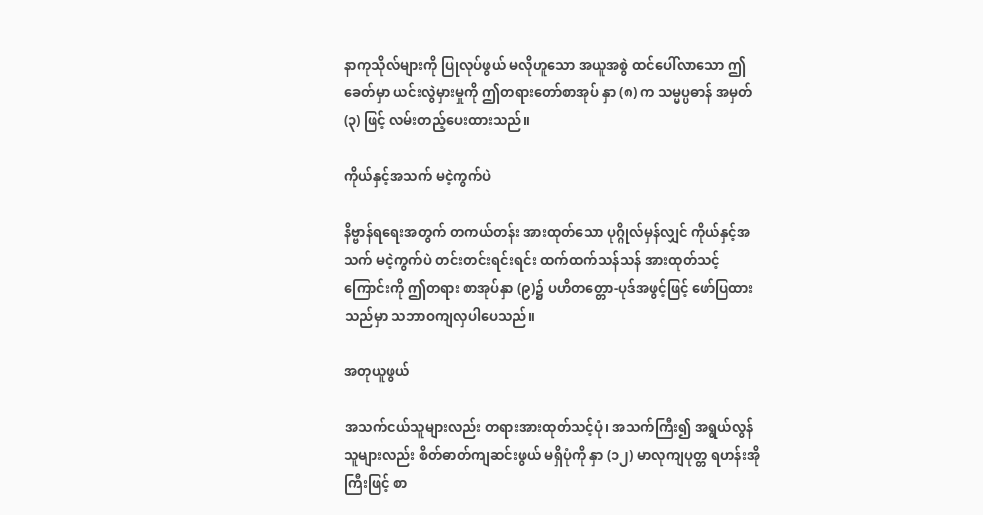နာကုသိုလ်များကို ပြုလုပ်ဖွယ် မလိုဟူသော အယူအစွဲ ထင်ပေါ်လာသော ဤခေတ်မှာ ယင်းလွဲမှားမှုကို ဤတရားတော်စာအုပ် နှာ (၈) က သမ္မပ္ပဓာန် အမှတ် (၃) ဖြင့် လမ်းတည့်ပေးထားသည်။

ကိုယ်နှင့်အသက် မငဲ့ကွက်ပဲ

နိဗ္ဗာန်ရရေးအတွက် တကယ်တန်း အားထုတ်သော ပုဂ္ဂိုလ်မှန်လျှင် ကိုယ်နှင့်အသက် မငဲ့ကွက်ပဲ တင်းတင်းရင်းရင်း ထက်ထက်သန်သန် အားထုတ်သင့်ကြောင်းကို ဤတရား စာအုပ်နှာ (၉)၌ ပဟိတတ္တော-ပုဒ်အဖွင့်ဖြင့် ဖော်ပြထားသည်မှာ သဘာဝကျလှပါပေသည်။

အတုယူဖွယ်

အသက်ငယ်သူများလည်း တရားအားထုတ်သင့်ပုံ၊ အသက်ကြီး၍ အရွယ်လွန်သူများလည်း စိတ်ဓာတ်ကျဆင်းဖွယ် မရှိပုံကို နှာ (၁၂) မာလုကျပုတ္တ ရဟန်းအိုကြီးဖြင့် စာ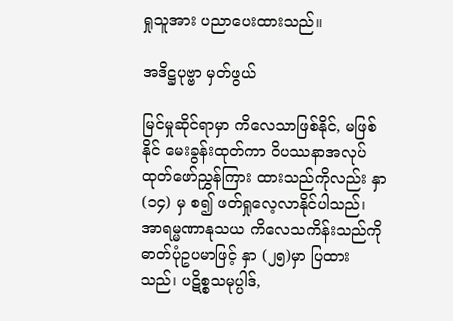ရှုသူအား ပညာပေးထားသည်။

အဒိဋ္ဌပုဗ္ဗာ မှတ်ဖွယ်

မြင်မှုဆိုင်ရာမှာ ကိလေသာဖြစ်နိုင်, မဖြစ်နိုင် မေးခွန်းထုတ်ကာ ဝိပဿနာအလုပ် ထုတ်ဖော်ညွှန်ကြား ထားသည်ကိုလည်း နှာ (၁၄) မှ စ၍ ဖတ်ရှုလေ့လာနိုင်ပါသည်၊ အာရမ္မဏာနုသယ ကိလေသကိန်းသည်ကို ဓာတ်ပုံဥပမာဖြင့် နှာ (၂၅)မှာ ပြထားသည်၊ ပဋိစ္စသမုပ္ပါဒ်,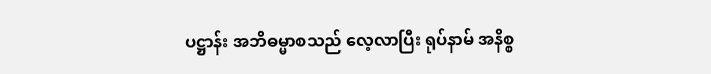ပဋ္ဌာန်း အဘိဓမ္မာစသည် လေ့လာပြီး ရုပ်နာမ် အနိစ္စ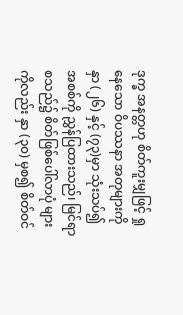ဒုက္ခ အနတ္တဟု စိတ်ကူးမျှဖြင့် ရှုနေသော ဝိပဿနာ အတုများကို နှာ (၂၆) နှင့် (၇၃)မှာ သုံးသပ်၍ အစစ်ကို ညွှန်ပြထားသည်၊ မြင်ရာစသည်၌ စိတ်ဖြစ်ပေါ်လာပုံ များကိုလည်း နှာ (၃၀) မှစ၍ စိတ်ဝင်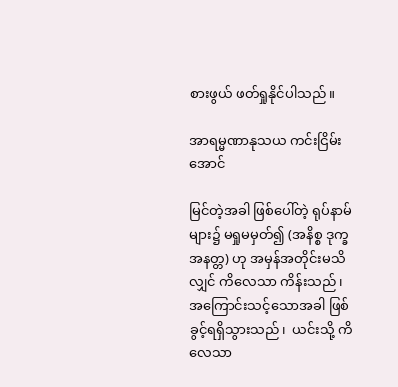စားဖွယ် ဖတ်ရှုနိုင်ပါသည်။

အာရမ္မဏာနုသယ ကင်းငြိမ်းအောင်

မြင်တဲ့အခါ ဖြစ်ပေါ်တဲ့ ရုပ်နာမ်များ၌ မရှုမမှတ်၍ (အနိစ္စ ဒုက္ခ အနတ္တ) ဟု အမှန်အတိုင်းမသိလျှင် ကိလေသာ ကိန်းသည်၊ အကြောင်းသင့်သောအခါ ဖြစ်ခွင့်ရရှိသွားသည်၊  ယင်းသို့ ကိလေသာ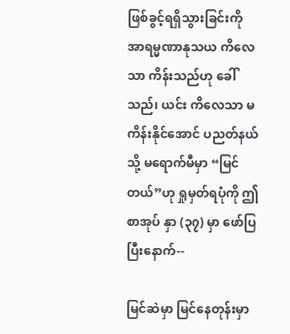ဖြစ်ခွင့်ရရှိသွားခြင်းကို အာရမ္မဏာနုသယ ကိလေသာ ကိန်းသည်ဟု ခေါ်သည်၊ ယင်း ကိလေသာ မကိန်းနိုင်အောင် ပညတ်နယ်သို့ မရောက်မီမှာ “မြင်တယ်”ဟု ရှုမှတ်ရပုံကို ဤစာအုပ် နှာ (၃၇) မှာ ဖော်ပြပြီးနောက်--

မြင်ဆဲမှာ မြင်နေတုန်းမှာ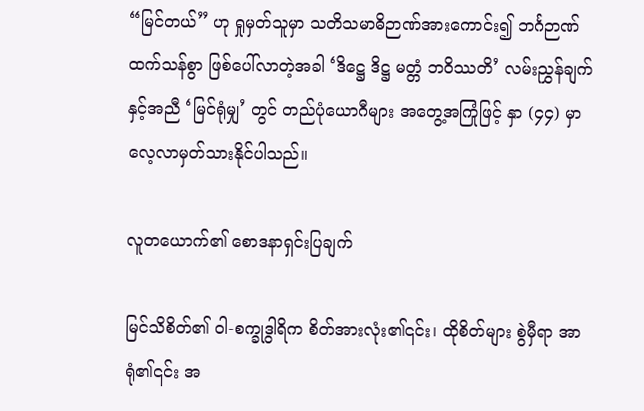“မြင်တယ်” ဟု ရှုမှတ်သူမှာ သတိသမာဓိဉာဏ်အားကောင်း၍ ဘင်္ဂဉာဏ် ထက်သန်စွာ ဖြစ်ပေါ်လာတဲ့အခါ ‘ဒိဋ္ဌေ ဒိဋ္ဌ မတ္တံ ဘဝိဿတိ’ လမ်းညွှန်ချက်နှင့်အညီ ‘မြင်ရုံမျှ’ တွင် တည်ပုံယောဂီများ အတွေ့အကြုံဖြင့် နှာ (၄၄) မှာ လေ့လာမှတ်သားနိုင်ပါသည်။

လူတယောက်၏ စောဒနာရှင်းပြချက်

မြင်သိစိတ်၏ ဝါ-စက္ခုဒွါရိက စိတ်အားလုံး၏၎င်း၊ ထိုစိတ်များ စွဲမှီရာ အာရုံ၏၎င်း အ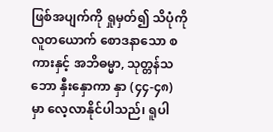ဖြစ်အပျက်ကို ရှုမှတ်၍ သိပုံကို လူတယောက် စောဒနာသော စကားနှင့် အဘိဓမ္မာ, သုတ္တန်သဘော နှီးနှောကာ နှာ (၄၄-၄၈) မှာ လေ့လာနိုင်ပါသည်၊ ရူပါ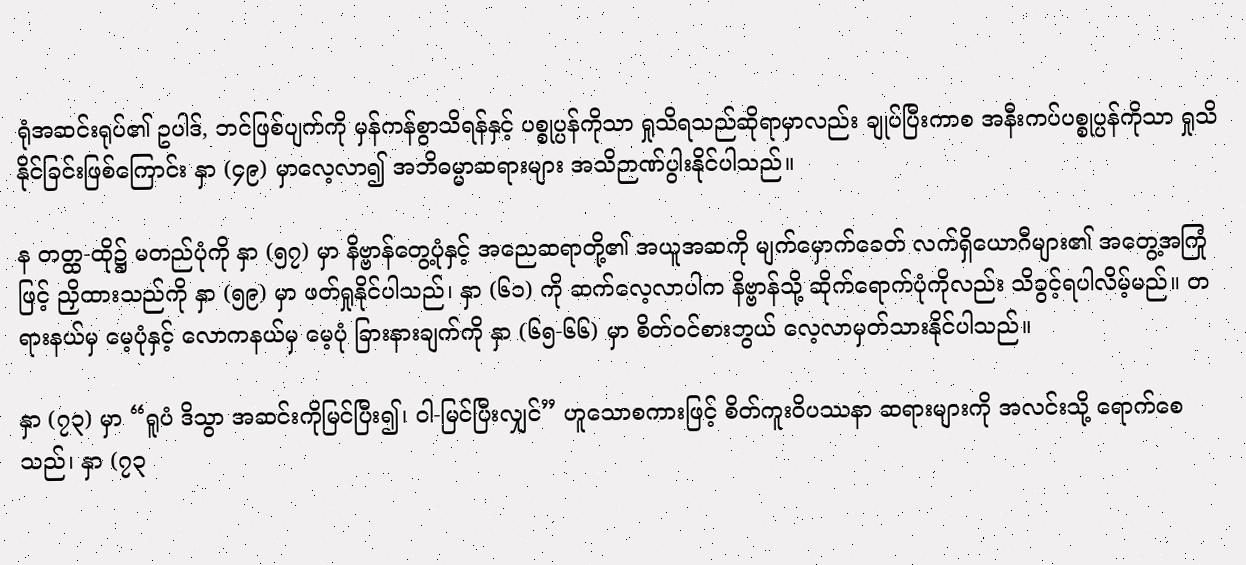ရုံအဆင်းရုပ်၏ ဥပါဒ်, ဘင်ဖြစ်ပျက်ကို မှန်ကန်စွာသိရန်နှင့် ပစ္စုပ္ပန်ကိုသာ ရှုသိရသည်ဆိုရာမှာလည်း ချုပ်ပြီးကာစ အနီးကပ်ပစ္စုပ္ပန်ကိုသာ ရှုသိနိုင်ခြင်းဖြစ်ကြောင်း နှာ (၄၉) မှာလေ့လာ၍ အဘိဓမ္မာဆရားများ အသိဉာဏ်ပွါးနိုင်ပါသည်။

န တတ္ထ-ထို၌ မတည်ပုံကို နှာ (၅၇) မှာ နိဗ္ဗာန်တွေ့ပုံနှင့် အညေဆရာတို့၏ အယူအဆကို မျက်မှောက်ခေတ် လက်ရှိယောဂီများ၏ အတွေ့အကြုံဖြင့် ညှိထားသည်ကို နှာ (၅၉) မှာ ဖတ်ရှုနိုင်ပါသည်၊ နှာ (၆၁) ကို ဆက်လေ့လာပါက နိဗ္ဗာန်သို့ ဆိုက်ရောက်ပုံကိုလည်း သိခွင့်ရပါလိမ့်မည်။ တရားနယ်မှ မေ့ပုံနှင့် လောကနယ်မှ မေ့ပုံ ခြားနားချက်ကို နှာ (၆၅-၆၆) မှာ စိတ်ဝင်စားဘွယ် လေ့လာမှတ်သားနိုင်ပါသည်။

နှာ (၇၃) မှာ “ရူပံ ဒိသွာ အဆင်းကိုမြင်ပြီး၍၊ ဝါ-မြင်ပြီးလျှင်” ဟူသောစကားဖြင့် စိတ်ကူးဝိပဿနာ ဆရားများကို အလင်းသို့ ရောက်စေသည်၊ နှာ (၇၃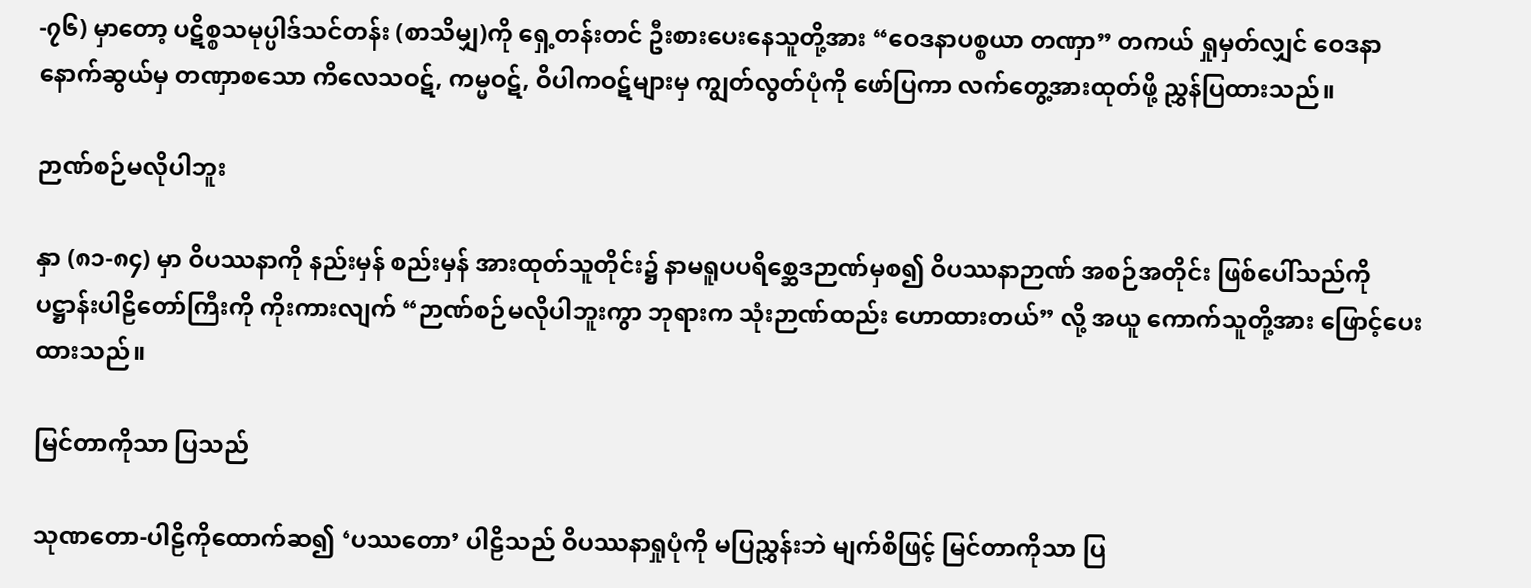-၇၆) မှာတော့ ပဋိစ္စသမုပ္ပါဒ်သင်တန်း (စာသိမျှ)ကို ရှေ့တန်းတင် ဦးစားပေးနေသူတို့အား “ဝေဒနာပစ္စယာ တဏှာ” တကယ် ရှုမှတ်လျှင် ဝေဒနာနောက်ဆွယ်မှ တဏှာစသော ကိလေသဝဋ်, ကမ္မဝဋ်, ဝိပါကဝဋ်များမှ ကျွတ်လွတ်ပုံကို ဖော်ပြကာ လက်တွေ့အားထုတ်ဖို့ ညွှန်ပြထားသည်။

ဉာဏ်စဉ်မလိုပါဘူး

နှာ (၈၁-၈၄) မှာ ဝိပဿနာကို နည်းမှန် စည်းမှန် အားထုတ်သူတိုင်း၌ နာမရူပပရိစ္ဆေဒဉာဏ်မှစ၍ ဝိပဿနာဉာဏ် အစဉ်အတိုင်း ဖြစ်ပေါ်သည်ကို ပဋ္ဌာန်းပါဠိတော်ကြီးကို ကိုးကားလျက် “ဉာဏ်စဉ်မလိုပါဘူးကွာ ဘုရားက သုံးဉာဏ်ထည်း ဟောထားတယ်” လို့ အယူ ကောက်သူတို့အား ဖြောင့်ပေးထားသည်။

မြင်တာကိုသာ ပြသည်

သုဏတော-ပါဠိကိုထောက်ဆ၍ ‘ပဿတော’ ပါဠိသည် ဝိပဿနာရှုပုံကို မပြညွှန်းဘဲ မျက်စိဖြင့် မြင်တာကိုသာ ပြ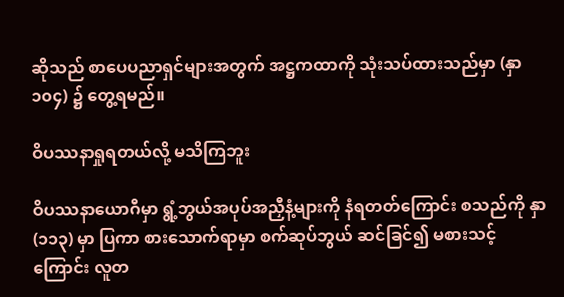ဆိုသည် စာပေပညာရှင်များအတွက် အဋ္ဌကထာကို သုံးသပ်ထားသည်မှာ (နှာ ၁၀၄) ၌ တွေ့ရမည်။

ဝိပဿနာရှုရတယ်လို့ မသိကြဘူး

ဝိပဿနာယောဂီမှာ ရွံ့ဘွယ်အပုပ်အညှီနံ့များကို နံရတတ်ကြောင်း စသည်ကို နှာ (၁၁၃) မှာ ပြကာ စားသောက်ရာမှာ စက်ဆုပ်ဘွယ် ဆင်ခြင်၍ မစားသင့်ကြောင်း လူတ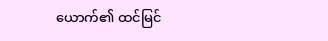ယောက်၏ ထင်မြင်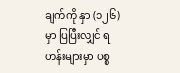ချက်ကို နှာ (၁၂၆) မှာ ပြပြီးလျှင် ရဟန်းများမှာ ပစ္စ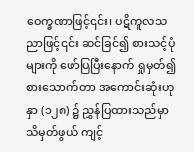ဝေက္ခဏာဖြင့်၎င်း၊ ပဋိကူလသညာဖြင့်၎င်း ဆင်ခြင်၍ စားသင့်ပုံများကို ဖော်ပြပြီးနောက် ရှုမှတ်၍ စားသောက်တာ အကောင်းဆုံးဟု နှာ (၁၂၈) ၌ ညွှန်ပြထားသည်မှာ သိမှတ်ဖွယ် ကျင့်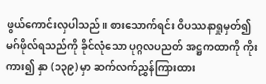ဖွယ်ကောင်းလှပါသည်။ စားသောက်ရင်း ဝိပဿနာရှုမှတ်၍ မဂ်ဖိုလ်ရသည်ကို ခိုင်လုံသော ပုဂ္ဂလပညတ် အဋ္ဌကထာကို ကိုးကား၍ နှာ (၁၃၉) မှာ ဆက်လက်ညွှန်ကြားထား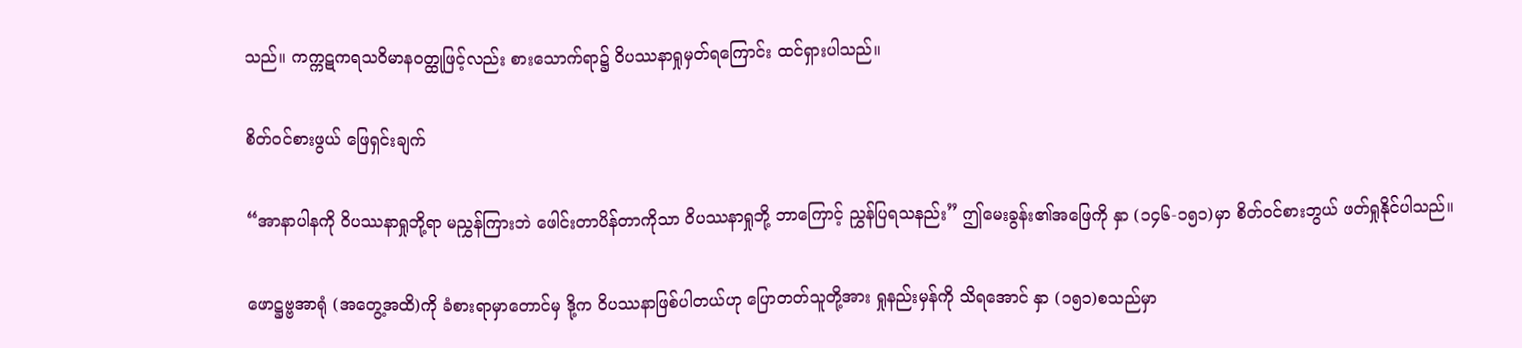သည်။ ကက္ကဋကရသဝိမာနဝတ္ထုဖြင့်လည်း စားသောက်ရာ၌ ဝိပဿနာရှုမှတ်ရကြောင်း ထင်ရှားပါသည်။

စိတ်ဝင်စားဖွယ် ဖြေရှင်းချက်

“အာနာပါနကို ဝိပဿနာရှုဘို့ရာ မညွှန်ကြားဘဲ ဖေါင်းတာပိန်တာကိုသာ ဝိပဿနာရှုဘို့ ဘာကြောင့် ညွှန်ပြရသနည်း” ဤမေးခွန်း၏အဖြေကို နှာ (၁၄၆-၁၅၁)မှာ စိတ်ဝင်စားဘွယ် ဖတ်ရှုနိုင်ပါသည်။

ဖောဋ္ဌဗ္ဗအာရုံ (အတွေ့အထိ)ကို ခံစားရာမှာတောင်မှ ဒို့က ဝိပဿနာဖြစ်ပါတယ်ဟု ပြောတတ်သူတို့အား ရှုနည်းမှန်ကို သိရအောင် နှာ (၁၅၁)စသည်မှာ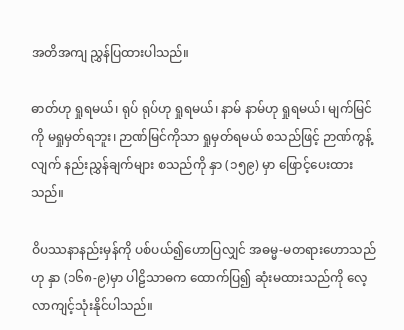အတိအကျ ညွှန်ပြထားပါသည်။

ဓာတ်ဟု ရှုရမယ်၊ ရုပ် ရုပ်ဟု ရှုရမယ်၊ နာမ် နာမ်ဟု ရှုရမယ်၊ မျက်မြင်ကို မရှုမှတ်ရဘူး၊ ဉာဏ်မြင်ကိုသာ ရှုမှတ်ရမယ် စသည်ဖြင့် ဉာဏ်ကွန့်လျက် နည်းညွှန်ချက်များ စသည်ကို နှာ (၁၅၉) မှာ ဖြောင့်ပေးထားသည်။

ဝိပဿနာနည်းမှန်ကို ပစ်ပယ်၍ဟောပြလျှင် အဓမ္မ-မတရားဟောသည်ဟု နှာ (၁၆၈-၉)မှာ ပါဠိသာဓက ထောက်ပြ၍ ဆုံးမထားသည်ကို လေ့လာကျင့်သုံးနိုင်ပါသည်။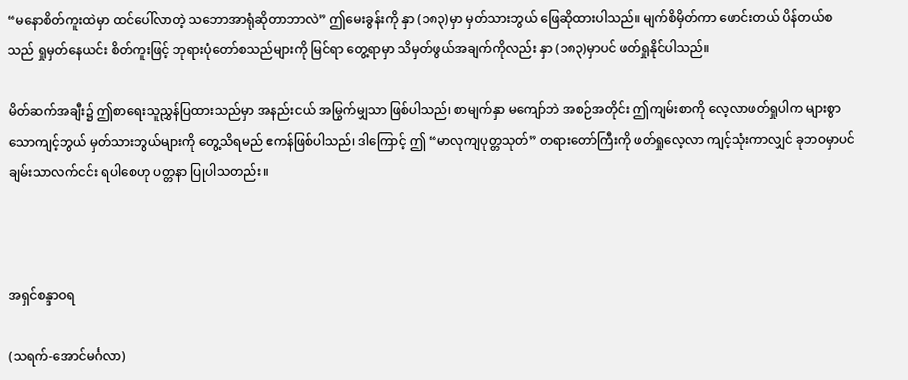“မနောစိတ်ကူးထဲမှာ ထင်ပေါ်လာတဲ့ သဘောအာရုံဆိုတာဘာလဲ” ဤမေးခွန်းကို နှာ (၁၈၃)မှာ မှတ်သားဘွယ် ဖြေဆိုထားပါသည်။ မျက်စိမှိတ်ကာ ဖောင်းတယ် ပိန်တယ်စသည် ရှုမှတ်နေယင်း စိတ်ကူးဖြင့် ဘုရားပုံတော်စသည်များကို မြင်ရာ တွေ့ရာမှာ သိမှတ်ဖွယ်အချက်ကိုလည်း နှာ (၁၈၃)မှာပင် ဖတ်ရှုနိုင်ပါသည်။

မိတ်ဆက်အချီး၌ ဤစာရေးသူညွှန်ပြထားသည်မှာ အနည်းငယ် အမြွက်မျှသာ ဖြစ်ပါသည်၊ စာမျက်နှာ မကျော်ဘဲ အစဉ်အတိုင်း ဤကျမ်းစာကို လေ့လာဖတ်ရှုပါက များစွာသောကျင့်ဘွယ် မှတ်သားဘွယ်များကို တွေ့သိရမည် ဧကန်ဖြစ်ပါသည်၊ ဒါကြောင့် ဤ “မာလုကျပုတ္တသုတ်” တရားတော်ကြီးကို ဖတ်ရှုလေ့လာ ကျင့်သုံးကာလျှင် ခုဘဝမှာပင် ချမ်းသာလက်ငင်း ရပါစေဟု ပတ္တနာ ပြုပါသတည်း။



အရှင်စန္ဒာဝရ

(သရက်-အောင်မင်္ဂလာ)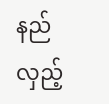နည်လှည့်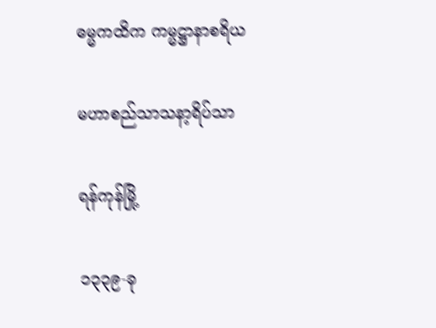ဓမ္မကထိက ကမ္မဋ္ဌာနာစရိယ

မဟာစည်သာသနာ့ရိပ်သာ

ရန်ကုန်မြို့

၁၃၃၉-ခု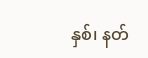နှစ်၊ နတ်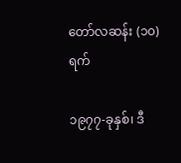တော်လဆန်း (၁၀)ရက်

၁၉၇၇-ခုနှစ်၊ ဒီ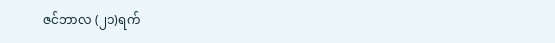ဇင်ဘာလ (၂၁)ရက်